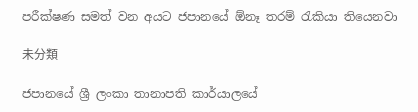පරීක්ෂණ සමත් වන අයට ජපානයේ ඕනෑ තරම් රැකියා තියෙනවා

未分類

ජපානයේ ශ්‍රී ලංකා තානාපති කාර්යාලයේ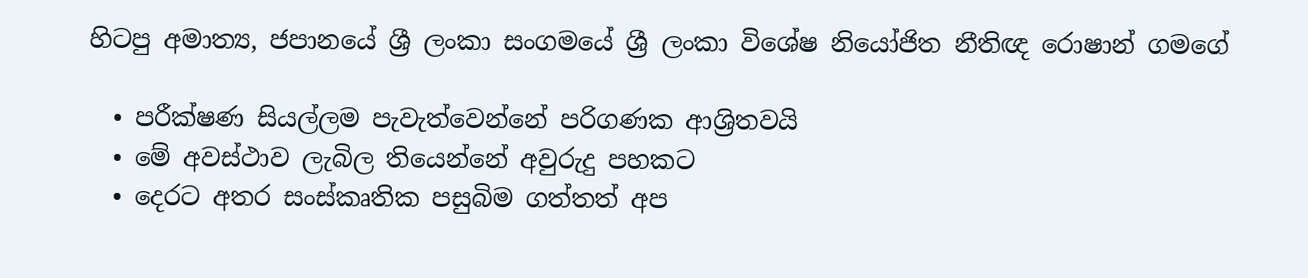හිටපු අමාත්‍ය, ජපානයේ ශ්‍රී ලංකා සංගමයේ ශ්‍රී ලංකා විශේෂ නියෝජිත නීතිඥ රොෂාන් ගමගේ

  • පරීක්ෂණ සියල්ලම පැවැත්වෙන්නේ පරිගණක ආශ්‍රිතවයි
  • මේ අවස්ථාව ලැබිල තියෙන්නේ අවුරුදු පහකට
  • දෙරට අතර සංස්කෘතික පසුබිම ගත්තත් අප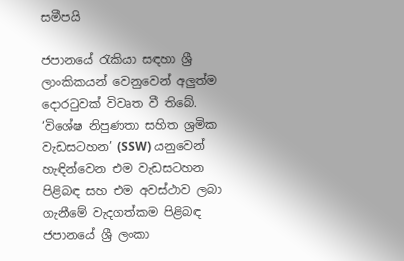සමීපයි

ජපානයේ රැකියා සඳහා ශ්‍රී ලාංකිකයන් වෙනුවෙන් අලුත්ම දොරටුවක් විවෘත වී තිබේ. ‘විශේෂ නිපුණතා සහිත ශ්‍රමික වැඩසටහන’ (SSW) යනුවෙන් හැඳින්වෙන එම වැඩසටහන පිළිබඳ සහ එම අවස්ථාව ලබා ගැනීමේ වැදගත්කම පිළිබඳ ජපානයේ ශ්‍රී ලංකා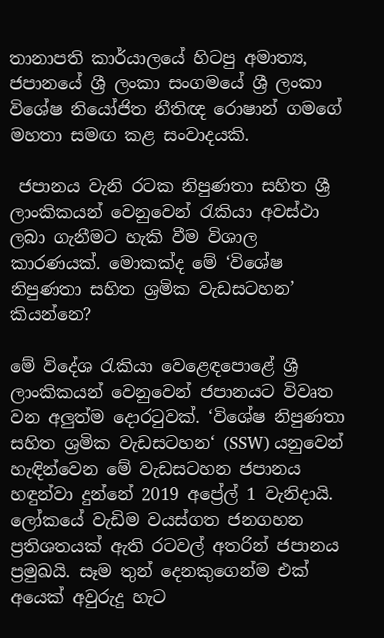තානාපති කාර්යාලයේ හිටපු අමාත්‍ය, ජපානයේ ශ්‍රී ලංකා සංගමයේ ශ්‍රී ලංකා විශේෂ නියෝජිත නීතිඥ රොෂාන් ගමගේ මහතා සමඟ කළ සංවාදයකි.

 ජපානය වැනි රටක නිපුණතා සහිත ශ්‍රී ලාංකිකයන් වෙනුවෙන් රැකියා අවස්ථා ලබා ගැනීමට හැකි වීම විශාල කාරණයක්. මොකක්ද මේ ‘විශේෂ නිපුණතා සහිත ශ්‍රමික වැඩසටහන’ කියන්නෙ?

මේ විදේශ රැකියා වෙළෙඳපොළේ ශ්‍රී ලාංකිකයන් වෙනුවෙන් ජපානයට විවෘත වන අලුත්ම දොරටුවක්. ‘විශේෂ නිපුණතා සහිත ශ්‍රමික වැඩසටහන‘ (SSW) යනුවෙන් හැඳින්වෙන මේ වැඩසටහන ජපානය හඳුන්වා දුන්නේ 2019 අප්‍රේල් 1 වැනිදායි. ලෝකයේ වැඩිම වයස්ගත ජනගහන ප්‍රතිශතයක් ඇති රටවල් අතරින් ජපානය ප්‍රමුඛයි. සෑම තුන් දෙනකුගෙන්ම එක් අයෙක් අවුරුදු හැට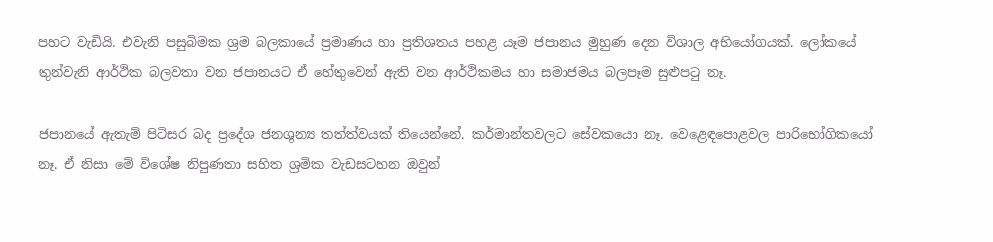පහට වැඩියි. එවැනි පසුබිමක ශ්‍රම බලකායේ ප්‍රමාණය හා ප්‍රතිශතය පහළ යෑම ජපානය මුහුණ දෙන විශාල අභියෝගයක්. ලෝකයේ තුන්වැනි ආර්ථික බලවතා වන ජපානයට ඒ හේතුවෙන් ඇති වන ආර්ථිකමය හා සමාජමය බලපෑම සුළුපටු නෑ.

ජපානයේ ඇතැම් පිටිසර බද ප්‍රදේශ ජනශුන්‍ය තත්ත්වයක් තියෙන්නේ. කර්මාන්තවලට සේවකයො නෑ. වෙළෙඳපොළවල පාරිභෝගිකයෝ නෑ. ඒ නිසා මේ විශේෂ නිපුණතා සහිත ශ්‍රමික වැඩසටහන ඔවුන්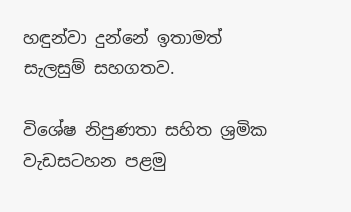හඳුන්වා දුන්නේ ඉතාමත් සැලසුම් සහගතව.

විශේෂ නිපුණතා සහිත ශ්‍රමික වැඩසටහන පළමු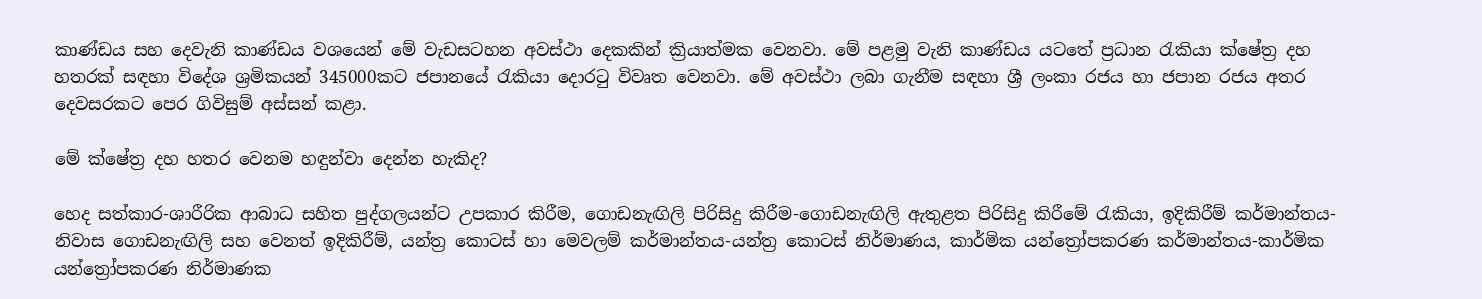කාණ්ඩය සහ දෙවැනි කාණ්ඩය වශයෙන් මේ වැඩසටහන අවස්ථා දෙකකින් ක්‍රියාත්මක වෙනවා. මේ පළමු වැනි කාණ්ඩය යටතේ ප්‍රධාන රැකියා ක්ෂේත්‍ර දහ හතරක් සඳහා විදේශ ශ්‍රමිකයන් 345000කට ජපානයේ රැකියා දොරටු විවෘත වෙනවා. මේ අවස්ථා ලබා ගැනීම සඳහා ශ්‍රී ලංකා රජය හා ජපාන රජය අතර දෙවසරකට පෙර ගිවිසුම් අස්සන් කළා.

මේ ක්ෂේත්‍ර දහ හතර වෙනම හඳුන්වා දෙන්න හැකිද?

හෙද සත්කාර-ශාරීරික ආබාධ සහිත පුද්ගලයන්ට උපකාර කිරීම, ගොඩනැඟිලි පිරිසිදු කිරීම-ගොඩනැඟිලි ඇතුළත පිරිසිදු කිරීමේ රැකියා, ඉදිකිරීම් කර්මාන්තය-නිවාස ගොඩනැඟිලි සහ වෙනත් ඉදිකිරීම්, යන්ත්‍ර කොටස් හා මෙවලම් කර්මාන්තය-යන්ත්‍ර කොටස් නිර්මාණය, කාර්මික යන්ත්‍රෝපකරණ කර්මාන්තය-කාර්මික යන්ත්‍රෝපකරණ නිර්මාණක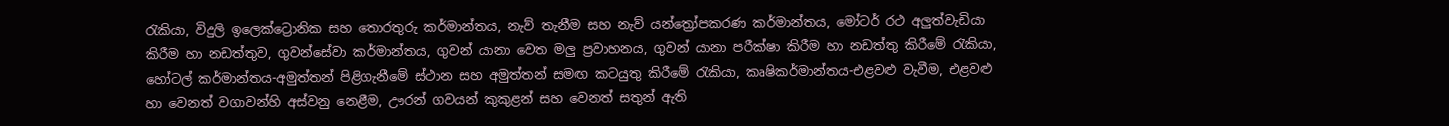රැකියා, විදුලි ඉලෙක්ට්‍රොනික සහ තොරතුරු කර්මාන්තය, නැව් තැනීම සහ නැව් යන්ත්‍රෝපකරණ කර්මාන්තය, මෝටර් රථ අලුත්වැඩියා කිරීම හා නඩත්තුව, ගුවන්සේවා කර්මාන්තය, ගුවන් යානා වෙත මලු ප්‍රවාහනය, ගුවන් යානා පරීක්ෂා කිරීම හා නඩත්තු කිරීමේ රැකියා, හෝටල් කර්මාන්තය-අමුත්තන් පිළිගැනීමේ ස්ථාන සහ අමුත්තන් සමඟ කටයුතු කිරීමේ රැකියා, කෘෂිකර්මාන්තය-එළවළු වැවීම, එළවළු හා වෙනත් වගාවන්හි අස්වනු නෙළීම, ඌරන් ගවයන් කුකුළන් සහ වෙනත් සතුන් ඇති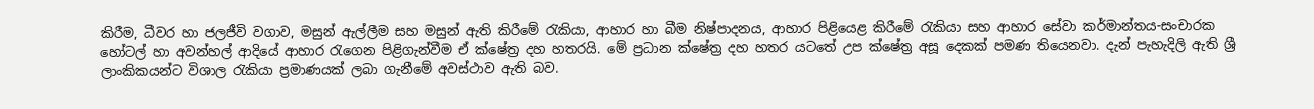කිරීම, ධීවර හා ජලජීවි වගාව, මසුන් ඇල්ලීම සහ මසුන් ඇති කිරීමේ රැකියා, ආහාර හා බීම නිෂ්පාදනය, ආහාර පිළියෙළ කිරීමේ රැකියා සහ ආහාර සේවා කර්මාන්තය-සංචාරක හෝටල් හා අවන්හල් ආදියේ ආහාර රැගෙන පිළිගැන්වීම ඒ ක්ෂේත්‍ර දහ හතරයි. මේ ප්‍රධාන ක්ෂේත්‍ර දහ හතර යටතේ උප ක්ෂේත්‍ර අසූ දෙකක් පමණ තියෙනවා. දැන් පැහැදිලි ඇති ශ්‍රී ලාංකිකයන්ට විශාල රැකියා ප්‍රමාණයක් ලබා ගැනීමේ අවස්ථාව ඇති බව.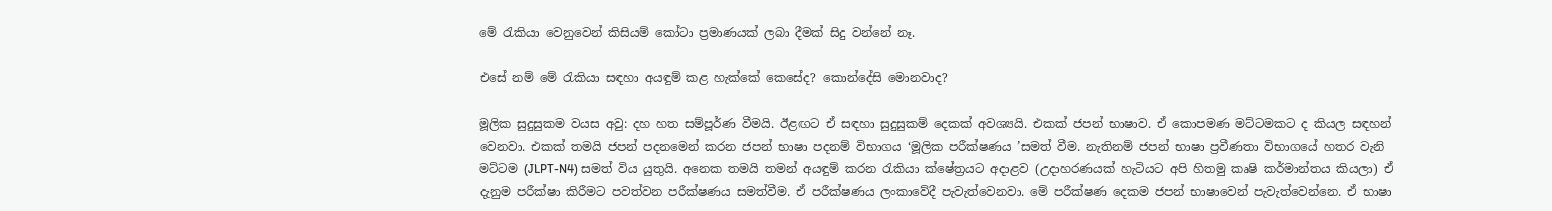මේ රැකියා වෙනුවෙන් කිසියම් කෝටා ප්‍රමාණයක් ලබා දීමක් සිදු වන්නේ නෑ.

එසේ නම් මේ රැකියා සඳහා අයඳුම් කළ හැක්කේ කෙසේද? කොන්දේසි මොනවාද?

මූලික සුදුසුකම වයස අවු: දහ හත සම්පූර්ණ වීමයි. ඊළඟට ඒ සඳහා සුදුසුකම් දෙකක් අවශ්‍යයි. එකක් ජපන් භාෂාව. ඒ කොපමණ මට්ටමකට ද කියල සඳහන් වෙනවා. එකක් තමයි ජපන් පදනමෙන් කරන ජපන් භාෂා පදනම් විභාගය ‘මූලික පරීක්ෂණය ’සමත් වීම. නැතිනම් ජපන් භාෂා ප්‍රවීණතා විභාගයේ හතර වැනි මට්ටම (JLPT-N4) සමත් විය යුතුයි. අනෙක තමයි තමන් අයඳුම් කරන රැකියා ක්ෂේත්‍රයට අදාළව (උදාහරණයක් හැටියට අපි හිතමු කෘෂි කර්මාන්තය කියලා) ඒ දැනුම පරීක්ෂා කිරීමට පවත්වන පරීක්ෂණය සමත්වීම. ඒ පරීක්ෂණය ලංකාවේදී පැවැත්වෙනවා. මේ පරීක්ෂණ දෙකම ජපන් භාෂාවෙන් පැවැත්වෙන්නෙ. ඒ භාෂා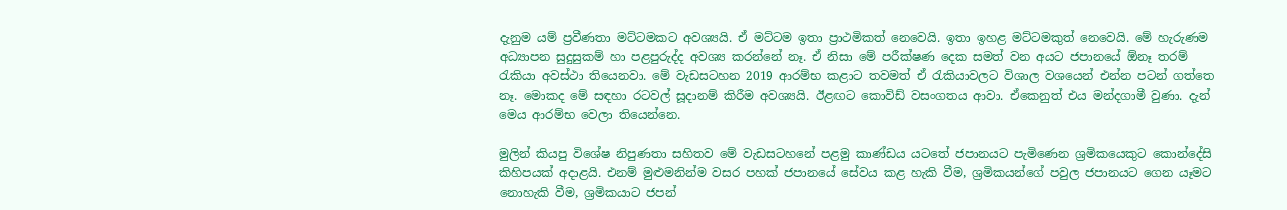දැනුම යම් ප්‍රවීණතා මට්ටමකට අවශ්‍යයි. ඒ මට්ටම ඉතා ප්‍රාථමිකත් නෙවෙයි. ඉතා ඉහළ මට්ටමකුත් නෙවෙයි. මේ හැරුණම අධ්‍යාපන සුදුසුකම් හා පළපුරුද්ද අවශ්‍ය කරන්නේ නෑ. ඒ නිසා මේ පරීක්ෂණ දෙක සමත් වන අයට ජපානයේ ඕනෑ තරම් රැකියා අවස්ථා තියෙනවා. මේ වැඩසටහන 2019 ආරම්භ කළාට තවමත් ඒ රැකියාවලට විශාල වශයෙන් එන්න පටන් ගත්තෙ නෑ. මොකද මේ සඳහා රටවල් සූදානම් කිරීම අවශ්‍යයි. ඊළඟට කොවිඩ් වසංගතය ආවා. ඒකෙනුත් එය මන්දගාමී වුණා. දැන් මෙය ආරම්භ වෙලා තියෙන්නෙ.

මුලින් කියපු විශේෂ නිපුණතා සහිතව මේ වැඩසටහනේ පළමු කාණ්ඩය යටතේ ජපානයට පැමිණෙන ශ්‍රමිකයෙකුට කොන්දේසි කිහිපයක් අදාළයි. එනම් මුළුමනින්ම වසර පහක් ජපානයේ සේවය කළ හැකි වීම, ශ්‍රමිකයන්ගේ පවුල ජපානයට ගෙන යෑමට නොහැකි වීම, ශ්‍රමිකයාට ජපන්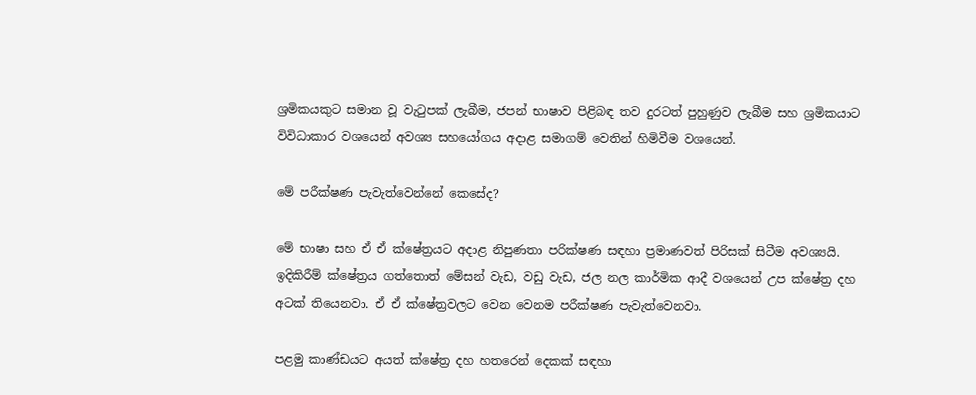ශ්‍රමිකයකුට සමාන වූ වැටුපක් ලැබීම, ජපන් භාෂාව පිළිබඳ තව දුරටත් පුහුණුව ලැබීම සහ ශ්‍රමිකයාට විවිධාකාර වශයෙන් අවශ්‍ය සහයෝගය අදාළ සමාගම් වෙතින් හිමිවීම වශයෙන්.

මේ පරීක්ෂණ පැවැත්වෙන්නේ කෙසේද?

මේ භාෂා සහ ඒ ඒ ක්ෂේත්‍රයට අදාළ නිපුණතා පරික්ෂණ සඳහා ප්‍රමාණවත් පිරිසක් සිටීම අවශ්‍යයි. ඉදිකිරීම් ක්ෂේත්‍රය ගත්තොත් මේසන් වැඩ, වඩු වැඩ, ජල නල කාර්මික ආදී වශයෙන් උප ක්ෂේත්‍ර දහ අටක් තියෙනවා. ඒ ඒ ක්ෂේත්‍රවලට වෙන වෙනම පරීක්ෂණ පැවැත්වෙනවා.

පළමු කාණ්ඩයට අයත් ක්ෂේත්‍ර දහ හතරෙන් දෙකක් සඳහා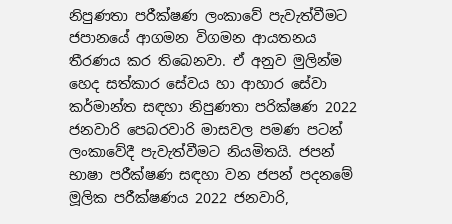නිපුණතා පරීක්ෂණ ලංකාවේ පැවැත්වීමට ජපානයේ ආගමන විගමන ආයතනය තීරණය කර තිබෙනවා. ඒ අනුව මුලින්ම හෙද සත්කාර සේවය හා ආහාර සේවා කර්මාන්ත සඳහා නිපුණතා පරික්ෂණ 2022 ජනවාරි පෙබරවාරි මාසවල පමණ පටන් ලංකාවේදී පැවැත්වීමට නියමිතයි. ජපන් භාෂා පරීක්ෂණ සඳහා වන ජපන් පදනමේ මූලික පරීක්ෂණය 2022 ජනවාරි,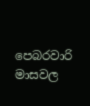පෙබරවාරි මාසවල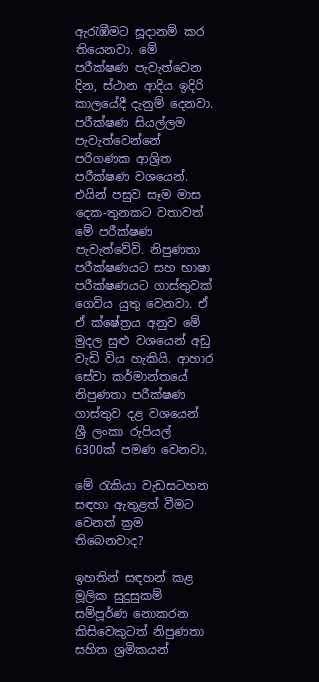ඇරැඹීමට සූදානම් කර තියෙනවා. මේ පරීක්ෂණ පැවැත්වෙන දින, ස්ථාන ආදිය ඉදිරි කාලයේදී දැනුම් දෙනවා. පරීක්ෂණ සියල්ලම පැවැත්වෙන්නේ පරිගණක ආශ්‍රිත පරීක්ෂණ වශයෙන්. එයින් පසුව සෑම මාස දෙක-තුනකට වතාවත් මේ පරීක්ෂණ පැවැත්වේවි. නිපුණතා පරීක්ෂණයට සහ භාෂා පරීක්ෂණයට ගාස්තුවක් ගෙවිය යුතු වෙනවා. ඒ ඒ ක්ෂේත්‍රය අනුව මේ මුදල සුළු වශයෙන් අඩු වැඩි විය හැකියි. ආහාර සේවා කර්මාන්තයේ නිපුණතා පරීක්ෂණ ගාස්තුව දළ වශයෙන් ශ්‍රී ලංකා රුපියල් 6300ක් පමණ වෙනවා.

මේ රැකියා වැඩසටහන සඳහා ඇතුළත් වීමට වෙනත් ක්‍රම තිබෙනවාද?

ඉහතින් සඳහන් කළ මූලික සුදුසුකම් සම්පූර්ණ නොකරන කිසිවෙකුටත් නිපුණතා සහිත ශ්‍රමිකයන්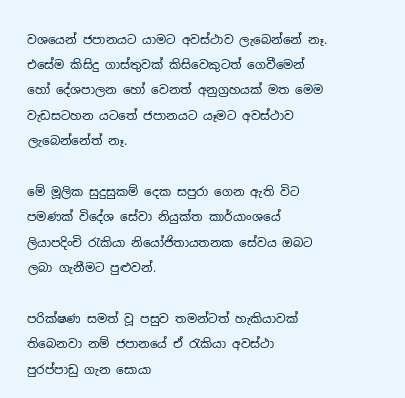වශයෙන් ජපානයට යාමට අවස්ථාව ලැබෙන්නේ නෑ. එසේම කිසිදු ගාස්තුවක් කිසිවෙකුටත් ගෙවීමෙන් හෝ දේශපාලන හෝ වෙනත් අනුග්‍රහයක් මත මෙම වැඩසටහන යටතේ ජපානයට යෑමට අවස්ථාව ලැබෙන්නේත් නෑ.

මේ මූලික සුදුසුකම් දෙක සපුරා ගෙන ඇති විට පමණක් විදේශ සේවා නියුක්ත කාර්යාංශයේ ලියාපදිංචි රැකියා නියෝජිතායතනක සේවය ඔබට ලබා ගැනීමට පුළුවන්.

පරික්ෂණ සමත් වූ පසුව තමන්ටත් හැකියාවක් තිබෙනවා නම් ජපානයේ ඒ රැකියා අවස්ථා පුරප්පාඩු ගැන සොයා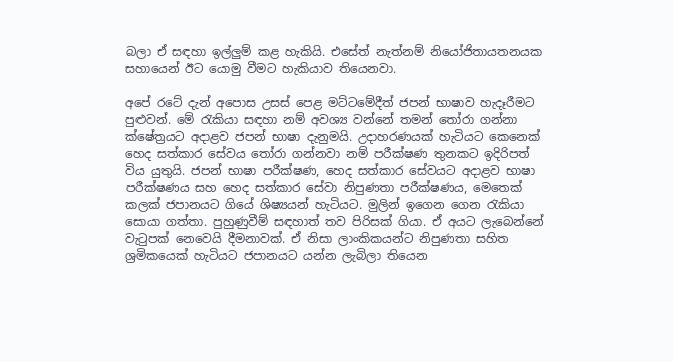බලා ඒ සඳහා ඉල්ලුම් කළ හැකියි. එසේත් නැත්නම් නියෝජිතායතනයක සහායෙන් ඊට යොමු වීමට හැකියාව තියෙනවා.

අපේ රටේ දැන් අපොස උසස් පෙළ මට්ටමේදීත් ජපන් භාෂාව හැදෑරීමට පුළුවන්. මේ ‍රැකියා සඳහා නම් අවශ්‍ය වන්නේ තමන් ‍තෝරා ගන්නා ක්ෂේත්‍රයට අදාළව ජපන් භාෂා දැනුමයි. උදාහරණයක් හැටියට කෙනෙක් හෙද සත්කාර සේවය තෝරා ගන්නවා නම් පරීක්ෂණ තුනකට ඉදිරිපත් විය යුතුයි. ජපන් භාෂා පරීක්ෂණ, හෙද සත්කාර සේවයට අදාළව භාෂා පරීක්ෂණය සහ හෙද සත්කාර සේවා නිපුණතා පරීක්ෂණය, මෙතෙක් කලක් ජපානයට ගියේ ශිෂ්‍යයන් හැටියට. මුලින් ඉගෙන ගෙන රැකියා සොයා ගත්තා. පුහුණුවීම් සඳහාත් තව පිරිසක් ගියා. ඒ අයට ලැබෙන්නේ වැටුපක් නෙවෙයි දීමනාවක්. ඒ නිසා ලාංකිකයන්ට නිපුණතා සහිත ශ්‍රමිකයෙක් හැටියට ජපානයට යන්න ලැබිලා තියෙන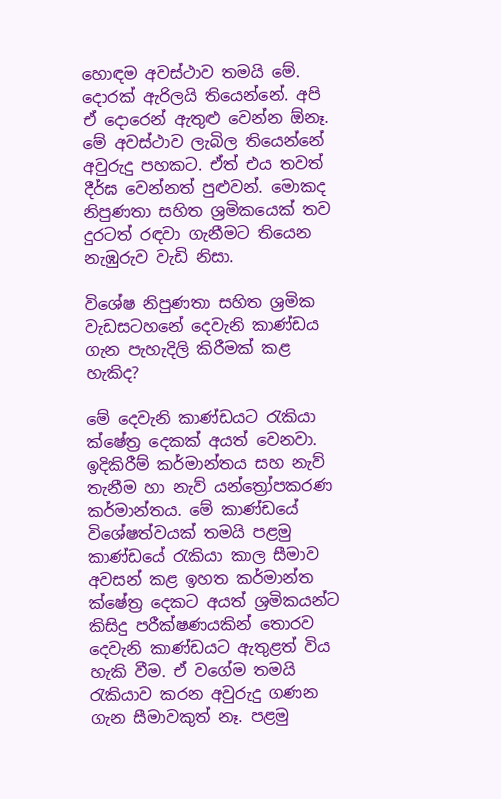හොඳම අවස්ථාව තමයි මේ. දොරක් ඇරිලයි තියෙන්නේ. අපි ඒ දොරෙන් ඇතුළු වෙන්න ඕනෑ. මේ අවස්ථාව ලැබිල තියෙන්නේ අවුරුදු පහකට. ඒත් එය තවත් දීර්ඝ වෙන්නත් පුළුවන්. මොකද නිපුණතා සහිත ශ්‍රමිකයෙක් තව දුරටත් රඳවා ගැනීමට තියෙන නැඹුරුව වැඩි නිසා.

විශේෂ නිපුණතා සහිත ශ්‍රමික වැඩසටහනේ දෙවැනි කාණ්ඩය ගැන පැහැදිලි කිරීමක් කළ හැකිද?

මේ දෙවැනි කාණ්ඩයට රැකියා ක්ෂේත්‍ර දෙකක් අයත් වෙනවා. ඉදිකිරීම් කර්මාන්තය සහ නැව් තැනීම හා නැව් යන්ත්‍රෝපකරණ කර්මාන්තය. මේ කාණ්ඩයේ විශේෂත්වයක් තමයි පළමු කාණ්ඩයේ රැකියා කාල සීමාව අවසන් කළ ඉහත කර්මාන්ත ක්ෂේත්‍ර දෙකට අයත් ශ්‍රමිකයන්ට කිසිදු පරීක්ෂණයකින් තොරව දෙවැනි කාණ්ඩයට ඇතුළත් විය හැකි වීම. ඒ වගේම තමයි රැකියාව කරන අවුරුදු ගණන ගැන සීමාවකුත් නෑ. පළමු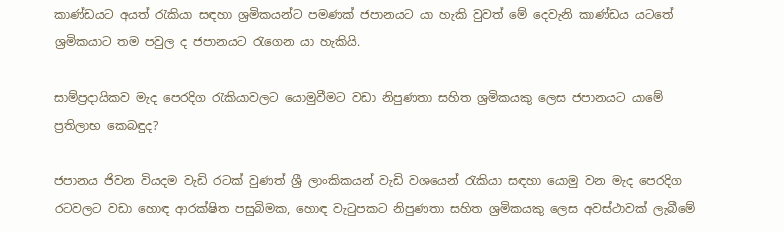කාණ්ඩයට අයත් රැකියා සඳහා ශ්‍රමිකයන්ට පමණක් ජපානයට යා හැකි වුවත් මේ දෙවැනි කාණ්ඩය යටතේ ශ්‍රමිකයාට තම පවුල ද ජපානයට රැගෙන යා හැකියි.

සාම්ප්‍රදායිකව මැද පෙරදිග රැකියාවලට යොමුවීමට වඩා නිපුණතා සහිත ශ්‍රමිකයකු ලෙස ජපානයට යාමේ ප්‍රතිලාභ කෙබඳුද?

ජපානය ජිවන වියදම වැඩි රටක් වුණත් ශ්‍රී ලාංකිකයන් වැඩි වශයෙන් රැකියා සඳහා යොමු වන මැද පෙරදිග රටවලට වඩා හොඳ ආරක්ෂිත පසුබිමක, හොඳ වැ‍ටුපකට නිපුණතා සහිත ශ්‍රමිකයකු ලෙස අවස්ථාවක් ලැබීමේ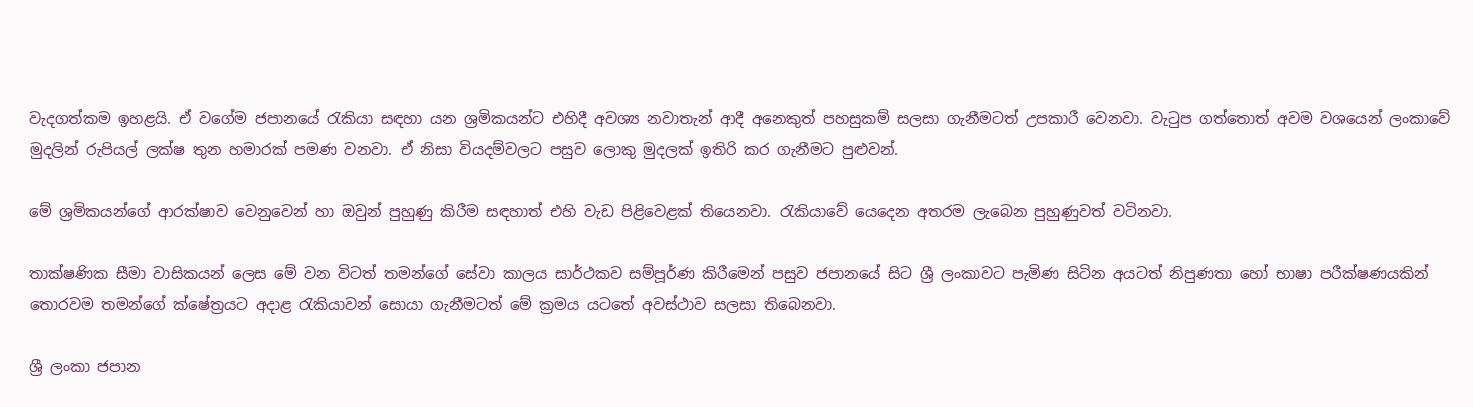වැදගත්කම ඉහළයි. ඒ වගේම ජපානයේ රැකියා සඳහා යන ශ්‍රමිකයන්ට එහිදී අවශ්‍ය නවාතැන් ආදී අනෙකුත් පහසුකම් සලසා ගැනීමටත් උපකාරී වෙනවා. වැටුප ගත්තොත් අවම වශයෙන් ලංකාවේ මුදලින් රුපියල් ලක්ෂ තුන හමාරක් පමණ වනවා. ඒ නිසා වියදම්වලට පසුව ලොකු මුදලක් ඉතිරි කර ගැනීමට පුළුවන්.

මේ ශ්‍රමිකයන්ගේ ආරක්ෂාව වෙනුවෙන් හා ඔවුන් පුහුණු කිරීම සඳහාත් එහි වැඩ පිළිවෙළක් තියෙනවා. රැකියාවේ යෙදෙන අතරම ලැබෙන පුහුණුවත් වටිනවා.

තාක්ෂණික සීමා වාසිකයන් ලෙස මේ වන විටත් තමන්ගේ සේවා කාලය සාර්ථකව සම්පූර්ණ කිරීමෙන් පසුව ජපානයේ සිට ශ්‍රී ලංකාවට පැමිණ සිටින අයටත් නිපුණතා හෝ භාෂා පරීක්ෂණයකින් තොරවම තමන්ගේ ක්ෂේත්‍රයට අදාළ රැකියාවන් සොයා ගැනීමටත් මේ ක්‍රමය යටතේ අවස්ථාව සලසා තිබෙනවා.

ශ්‍රී ලංකා ජපාන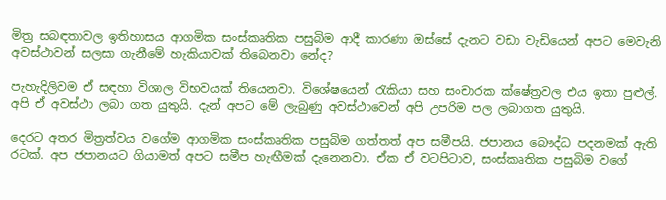මිත්‍ර සබඳතාවල ඉතිහාසය ආගමික සංස්කෘතික පසුබිම ආදී කාරණා ඔස්සේ දැනට වඩා වැඩියෙන් අපට මෙවැනි අවස්ථාවන් සලසා ගැනීමේ හැකියාවක් තිබෙනවා නේද?

පැහැදිලිවම ඒ සඳහා විශාල විභවයක් තියෙනවා. විශේෂයෙන් රැකියා සහ සංචාරක ක්ෂේත්‍රවල එය ඉතා පුළුල්. අපි ඒ අවස්ථා ලබා ගත යුතුයි. දැන් අපට මේ ලැබුණු අවස්ථාවෙන් අපි උපරිම පල ලබාගත යුතුයි.

දෙරට අතර මිත්‍රත්වය වගේම ආගමික සංස්කෘතික පසුබිම ගත්තත් අප සමීපයි. ජපානය බෞද්ධ පදනමක් ඇති රටක්. අප ජපානයට ගියාමත් අපට සමීප හැඟීමක් දැනෙනවා. ඒක ඒ වටපිටාව, සංස්කෘතික පසුබිම වගේ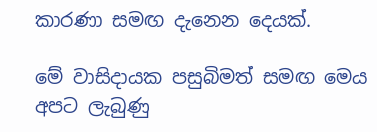කාරණා සමඟ දැනෙන දෙයක්.

මේ වාසිදායක පසුබිමත් සමඟ මෙය අපට ලැබුණු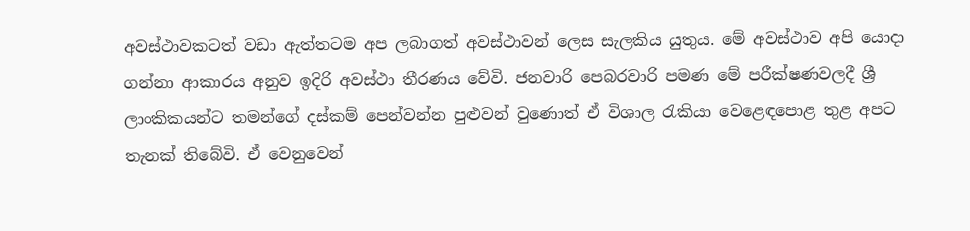අවස්ථාවකටත් වඩා ඇත්තටම අප ලබාගත් අවස්ථාවන් ලෙස සැලකිය යුතුය. මේ අවස්ථාව අපි යොදා ගන්නා ආකාරය අනුව ඉදිරි අවස්ථා තීරණය වේවි. ජනවාරි පෙබරවාරි පමණ මේ පරීක්ෂණවලදී ශ්‍රී ලාංකිකයන්ට තමන්ගේ දස්කම් පෙන්වන්න පුළුවන් වුණොත් ඒ විශාල රැකියා වෙළෙඳපොළ තුළ අපට තැනක් තිබේවි. ඒ වෙනුවෙන්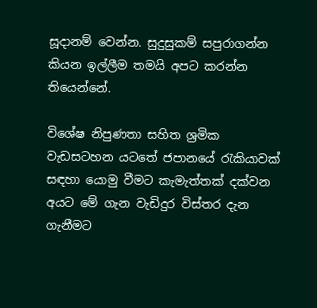සූදානම් වෙන්න. සුදුසුකම් සපුරාගන්න කියන ඉල්ලීම තමයි අපට කරන්න තියෙන්නේ.

විශේෂ නිපුණතා සහිත ශ්‍රමික වැඩසටහන යටතේ ජපානයේ රැකියාවක් සඳහා යොමු වීමට කැමැත්තක් දක්වන අයට මේ ගැන වැඩිදුර විස්තර දැන ගැනීමට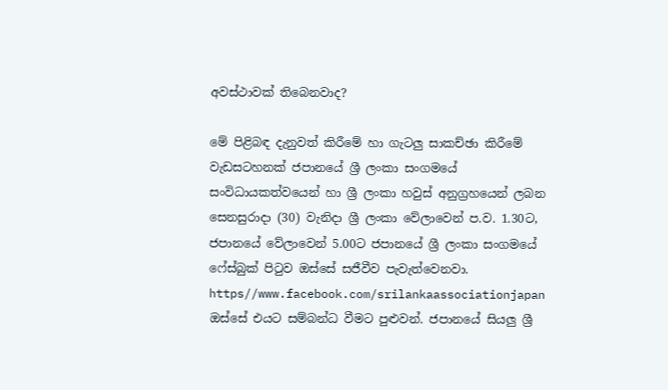අවස්ථාවක් තිබෙනවාද?

මේ පිළිබඳ දැනුවත් කිරීමේ හා ගැටලු සාකච්ඡා කිරීමේ වැඩසටහනක් ජපානයේ ශ්‍රී ලංකා සංගමයේ සංවිධායකත්වයෙන් හා ශ්‍රී ලංකා හවුස් අනුග්‍රහයෙන් ලබන සෙනසුරාදා (30) වැනිදා ශ්‍රී ලංකා වේලාවෙන් ප.ව. 1.30ට, ජපානයේ වේලාවෙන් 5.00ට ජපානයේ ශ්‍රී ලංකා සංගමයේ ෆේස්බුක් පිටුව ඔස්සේ සජීවීව පැවැත්වෙනවා. https//www.facebook.com/srilankaassociationjapan ඔස්සේ එයට සම්බන්ධ වීමට පුළුවන්. ජපානයේ සියලු ශ්‍රී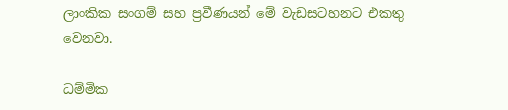ලාංකික සංගම් සහ ප්‍රවීණයන් මේ වැඩසටහනට එකතු වෙනවා.

ධම්මික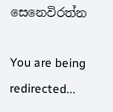සෙනෙවිරත්න

You are being redirected...